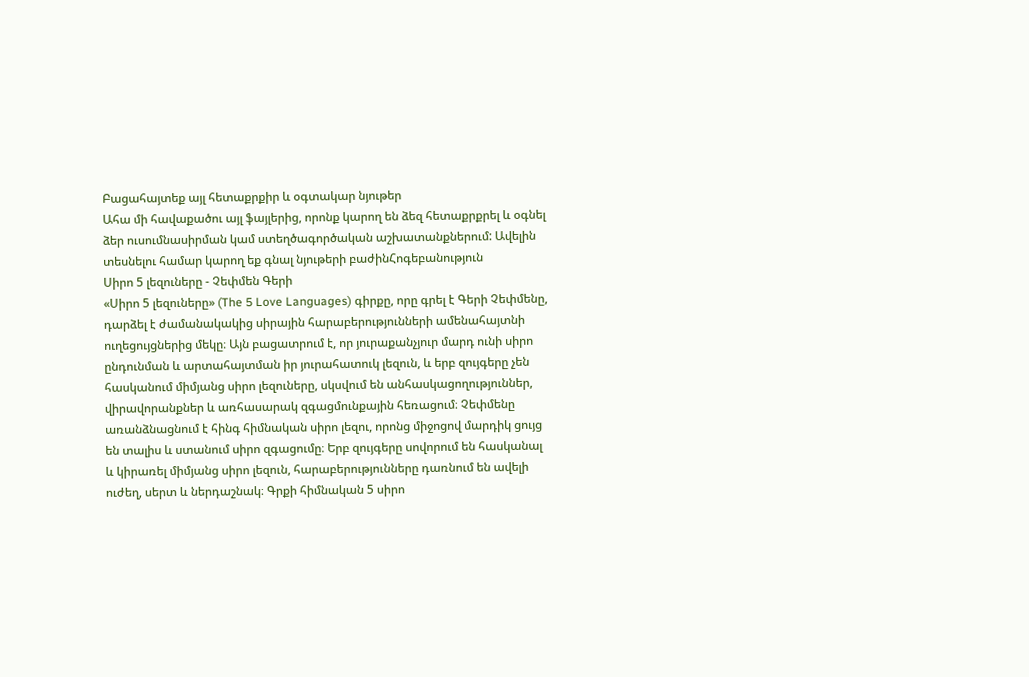Բացահայտեք այլ հետաքրքիր և օգտակար նյութեր
Ահա մի հավաքածու այլ ֆայլերից, որոնք կարող են ձեզ հետաքրքրել և օգնել ձեր ուսումնասիրման կամ ստեղծագործական աշխատանքներում: Ավելին տեսնելու համար կարող եք գնալ նյութերի բաժինՀոգեբանություն
Սիրո 5 լեզուները - Չեփմեն Գերի
«Սիրո 5 լեզուները» (The 5 Love Languages) գիրքը, որը գրել է Գերի Չեփմենը, դարձել է ժամանակակից սիրային հարաբերությունների ամենահայտնի ուղեցույցներից մեկը։ Այն բացատրում է, որ յուրաքանչյուր մարդ ունի սիրո ընդունման և արտահայտման իր յուրահատուկ լեզուն, և երբ զույգերը չեն հասկանում միմյանց սիրո լեզուները, սկսվում են անհասկացողություններ, վիրավորանքներ և առհասարակ զգացմունքային հեռացում։ Չեփմենը առանձնացնում է հինգ հիմնական սիրո լեզու, որոնց միջոցով մարդիկ ցույց են տալիս և ստանում սիրո զգացումը։ Երբ զույգերը սովորում են հասկանալ և կիրառել միմյանց սիրո լեզուն, հարաբերությունները դառնում են ավելի ուժեղ, սերտ և ներդաշնակ։ Գրքի հիմնական 5 սիրո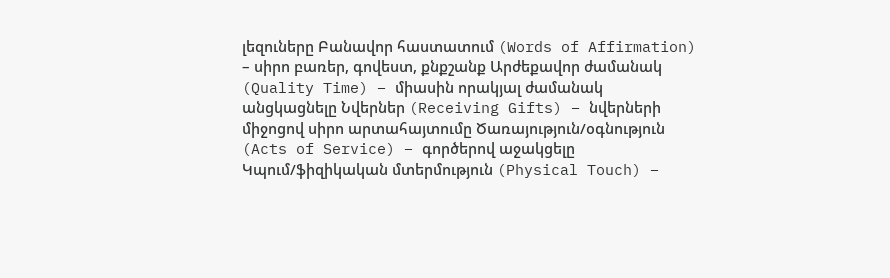լեզուները Բանավոր հաստատում (Words of Affirmation) – սիրո բառեր, գովեստ, քնքշանք Արժեքավոր ժամանակ (Quality Time) – միասին որակյալ ժամանակ անցկացնելը Նվերներ (Receiving Gifts) – նվերների միջոցով սիրո արտահայտումը Ծառայություն/օգնություն (Acts of Service) – գործերով աջակցելը Կպում/ֆիզիկական մտերմություն (Physical Touch) –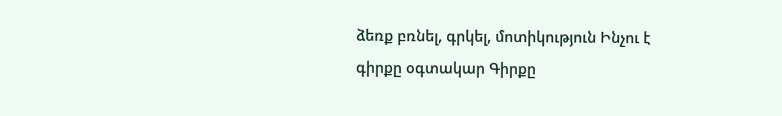ձեռք բռնել, գրկել, մոտիկություն Ինչու է գիրքը օգտակար Գիրքը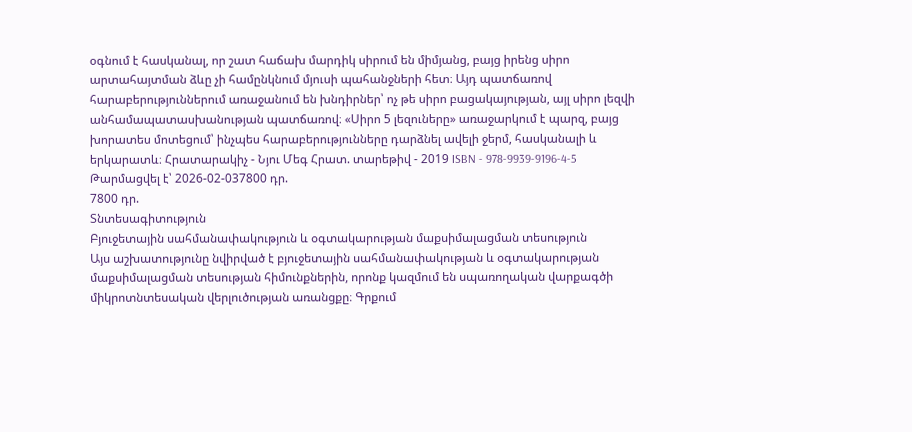օգնում է հասկանալ, որ շատ հաճախ մարդիկ սիրում են միմյանց, բայց իրենց սիրո արտահայտման ձևը չի համընկնում մյուսի պահանջների հետ։ Այդ պատճառով հարաբերություններում առաջանում են խնդիրներ՝ ոչ թե սիրո բացակայության, այլ սիրո լեզվի անհամապատասխանության պատճառով։ «Սիրո 5 լեզուները» առաջարկում է պարզ, բայց խորատես մոտեցում՝ ինչպես հարաբերությունները դարձնել ավելի ջերմ, հասկանալի և երկարատև։ Հրատարակիչ - Նյու Մեգ Հրատ. տարեթիվ - 2019 ISBN - 978-9939-9196-4-5
Թարմացվել է՝ 2026-02-037800 դր.
7800 դր.
Տնտեսագիտություն
Բյուջետային սահմանափակություն և օգտակարության մաքսիմալացման տեսություն
Այս աշխատությունը նվիրված է բյուջետային սահմանափակության և օգտակարության մաքսիմալացման տեսության հիմունքներին, որոնք կազմում են սպառողական վարքագծի միկրոտնտեսական վերլուծության առանցքը։ Գրքում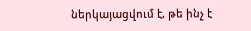ներկայացվում է, թե ինչ է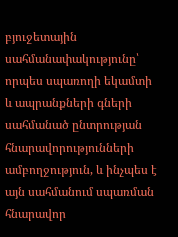բյուջետային սահմանափակությունը՝ որպես սպառողի եկամտի և ապրանքների գների սահմանած ընտրության հնարավորությունների ամբողջություն, և ինչպես է այն սահմանում սպառման հնարավոր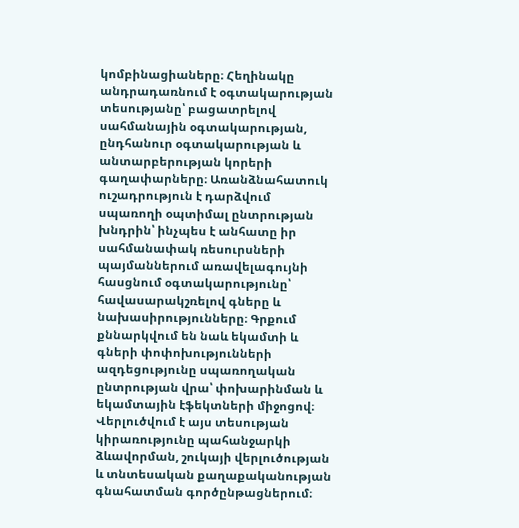կոմբինացիաները։ Հեղինակը անդրադառնում է օգտակարության տեսությանը՝ բացատրելով սահմանային օգտակարության, ընդհանուր օգտակարության և անտարբերության կորերի գաղափարները։ Առանձնահատուկ ուշադրություն է դարձվում սպառողի օպտիմալ ընտրության խնդրին՝ ինչպես է անհատը իր սահմանափակ ռեսուրսների պայմաններում առավելագույնի հասցնում օգտակարությունը՝ հավասարակշռելով գները և նախասիրությունները։ Գրքում քննարկվում են նաև եկամտի և գների փոփոխությունների ազդեցությունը սպառողական ընտրության վրա՝ փոխարինման և եկամտային էֆեկտների միջոցով։ Վերլուծվում է այս տեսության կիրառությունը պահանջարկի ձևավորման, շուկայի վերլուծության և տնտեսական քաղաքականության գնահատման գործընթացներում։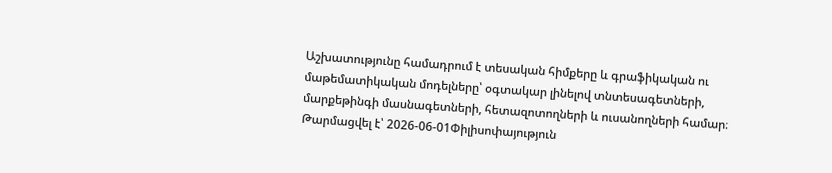Աշխատությունը համադրում է տեսական հիմքերը և գրաֆիկական ու մաթեմատիկական մոդելները՝ օգտակար լինելով տնտեսագետների, մարքեթինգի մասնագետների, հետազոտողների և ուսանողների համար։
Թարմացվել է՝ 2026-06-01Փիլիսոփայություն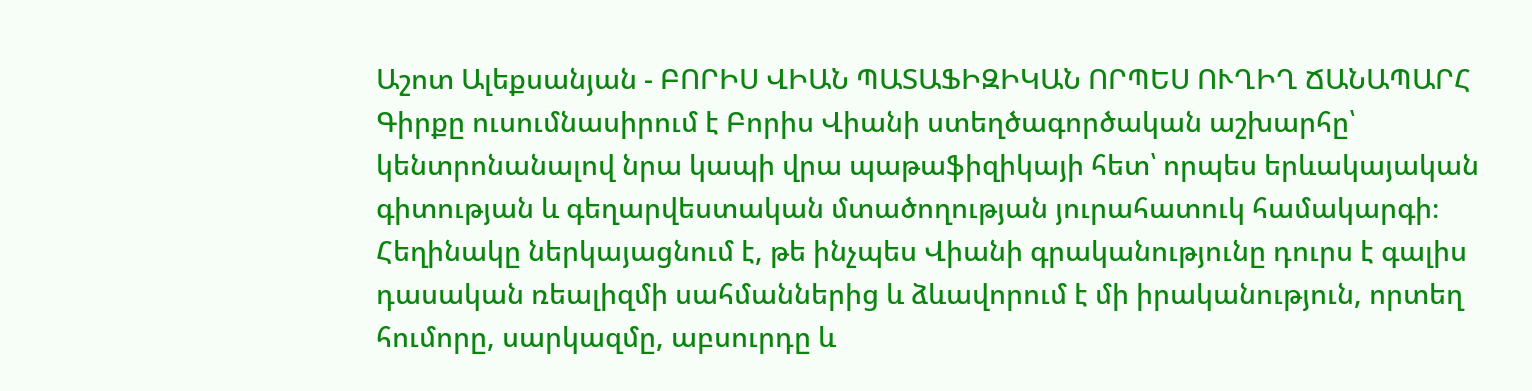Աշոտ Ալեքսանյան - ԲՈՐԻՍ ՎԻԱՆ ՊԱՏԱՖԻԶԻԿԱՆ ՈՐՊԵՍ ՈՒՂԻՂ ՃԱՆԱՊԱՐՀ
Գիրքը ուսումնասիրում է Բորիս Վիանի ստեղծագործական աշխարհը՝ կենտրոնանալով նրա կապի վրա պաթաֆիզիկայի հետ՝ որպես երևակայական գիտության և գեղարվեստական մտածողության յուրահատուկ համակարգի։ Հեղինակը ներկայացնում է, թե ինչպես Վիանի գրականությունը դուրս է գալիս դասական ռեալիզմի սահմաններից և ձևավորում է մի իրականություն, որտեղ հումորը, սարկազմը, աբսուրդը և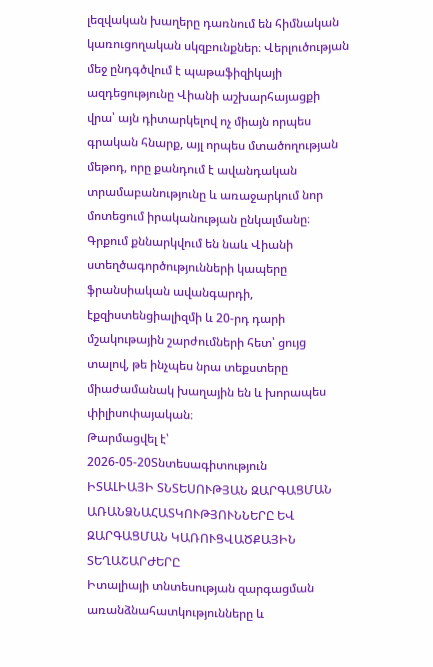լեզվական խաղերը դառնում են հիմնական կառուցողական սկզբունքներ։ Վերլուծության մեջ ընդգծվում է պաթաֆիզիկայի ազդեցությունը Վիանի աշխարհայացքի վրա՝ այն դիտարկելով ոչ միայն որպես գրական հնարք, այլ որպես մտածողության մեթոդ, որը քանդում է ավանդական տրամաբանությունը և առաջարկում նոր մոտեցում իրականության ընկալմանը։ Գրքում քննարկվում են նաև Վիանի ստեղծագործությունների կապերը ֆրանսիական ավանգարդի, էքզիստենցիալիզմի և 20-րդ դարի մշակութային շարժումների հետ՝ ցույց տալով, թե ինչպես նրա տեքստերը միաժամանակ խաղային են և խորապես փիլիսոփայական։
Թարմացվել է՝ 2026-05-20Տնտեսագիտություն
ԻՏԱԼԻԱՅԻ ՏՆՏԵՍՈՒԹՅԱՆ ԶԱՐԳԱՑՄԱՆ ԱՌԱՆՁՆԱՀԱՏԿՈՒԹՅՈՒՆՆԵՐԸ ԵՎ ԶԱՐԳԱՑՄԱՆ ԿԱՌՈՒՑՎԱԾՔԱՅԻՆ ՏԵՂԱՇԱՐԺԵՐԸ
Իտալիայի տնտեսության զարգացման առանձնահատկությունները և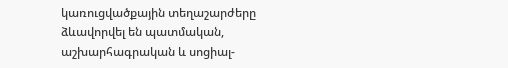կառուցվածքային տեղաշարժերը ձևավորվել են պատմական, աշխարհագրական և սոցիալ-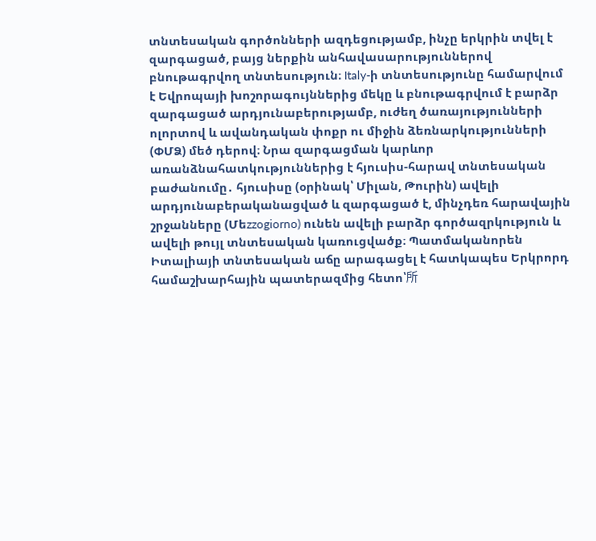տնտեսական գործոնների ազդեցությամբ, ինչը երկրին տվել է զարգացած, բայց ներքին անհավասարություններով բնութագրվող տնտեսություն։ Italy-ի տնտեսությունը համարվում է Եվրոպայի խոշորագույններից մեկը և բնութագրվում է բարձր զարգացած արդյունաբերությամբ, ուժեղ ծառայությունների ոլորտով և ավանդական փոքր ու միջին ձեռնարկությունների (ՓՄՁ) մեծ դերով։ Նրա զարգացման կարևոր առանձնահատկություններից է հյուսիս-հարավ տնտեսական բաժանումը․ հյուսիսը (օրինակ՝ Միլան, Թուրին) ավելի արդյունաբերականացված և զարգացած է, մինչդեռ հարավային շրջանները (Մեzzogiorno) ունեն ավելի բարձր գործազրկություն և ավելի թույլ տնտեսական կառուցվածք։ Պատմականորեն Իտալիայի տնտեսական աճը արագացել է հատկապես Երկրորդ համաշխարհային պատերազմից հետո՝所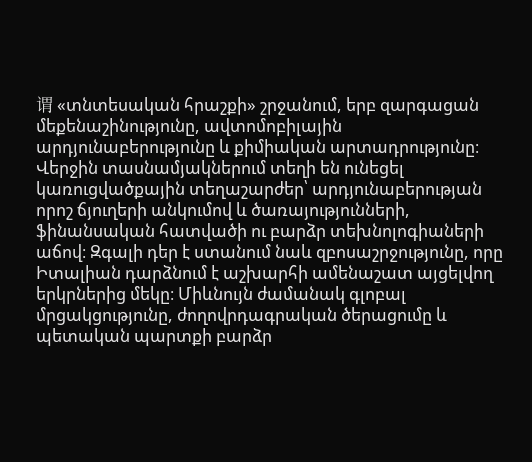谓 «տնտեսական հրաշքի» շրջանում, երբ զարգացան մեքենաշինությունը, ավտոմոբիլային արդյունաբերությունը և քիմիական արտադրությունը։ Վերջին տասնամյակներում տեղի են ունեցել կառուցվածքային տեղաշարժեր՝ արդյունաբերության որոշ ճյուղերի անկումով և ծառայությունների, ֆինանսական հատվածի ու բարձր տեխնոլոգիաների աճով։ Զգալի դեր է ստանում նաև զբոսաշրջությունը, որը Իտալիան դարձնում է աշխարհի ամենաշատ այցելվող երկրներից մեկը։ Միևնույն ժամանակ գլոբալ մրցակցությունը, ժողովրդագրական ծերացումը և պետական պարտքի բարձր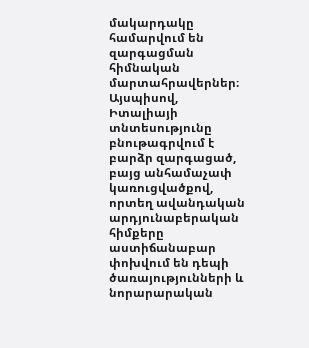մակարդակը համարվում են զարգացման հիմնական մարտահրավերներ։ Այսպիսով, Իտալիայի տնտեսությունը բնութագրվում է բարձր զարգացած, բայց անհամաչափ կառուցվածքով, որտեղ ավանդական արդյունաբերական հիմքերը աստիճանաբար փոխվում են դեպի ծառայությունների և նորարարական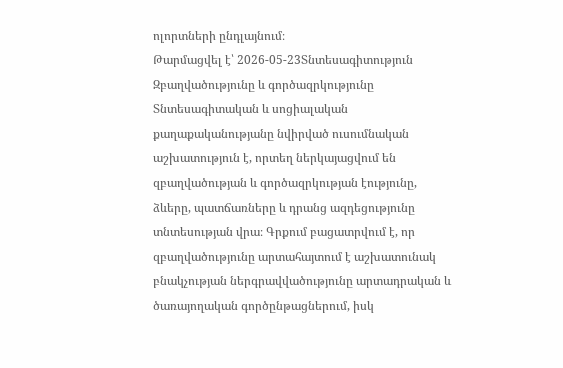ոլորտների ընդլայնում։
Թարմացվել է՝ 2026-05-23Տնտեսագիտություն
Զբաղվածությունը և գործազրկությունը
Տնտեսագիտական և սոցիալական քաղաքականությանը նվիրված ուսումնական աշխատություն է, որտեղ ներկայացվում են զբաղվածության և գործազրկության էությունը, ձևերը, պատճառները և դրանց ազդեցությունը տնտեսության վրա։ Գրքում բացատրվում է, որ զբաղվածությունը արտահայտում է աշխատունակ բնակչության ներգրավվածությունը արտադրական և ծառայողական գործընթացներում, իսկ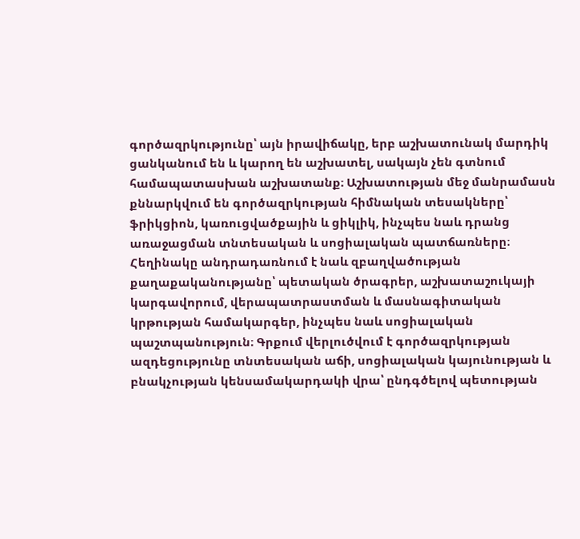գործազրկությունը՝ այն իրավիճակը, երբ աշխատունակ մարդիկ ցանկանում են և կարող են աշխատել, սակայն չեն գտնում համապատասխան աշխատանք։ Աշխատության մեջ մանրամասն քննարկվում են գործազրկության հիմնական տեսակները՝ ֆրիկցիոն, կառուցվածքային և ցիկլիկ, ինչպես նաև դրանց առաջացման տնտեսական և սոցիալական պատճառները։ Հեղինակը անդրադառնում է նաև զբաղվածության քաղաքականությանը՝ պետական ծրագրեր, աշխատաշուկայի կարգավորում, վերապատրաստման և մասնագիտական կրթության համակարգեր, ինչպես նաև սոցիալական պաշտպանություն։ Գրքում վերլուծվում է գործազրկության ազդեցությունը տնտեսական աճի, սոցիալական կայունության և բնակչության կենսամակարդակի վրա՝ ընդգծելով պետության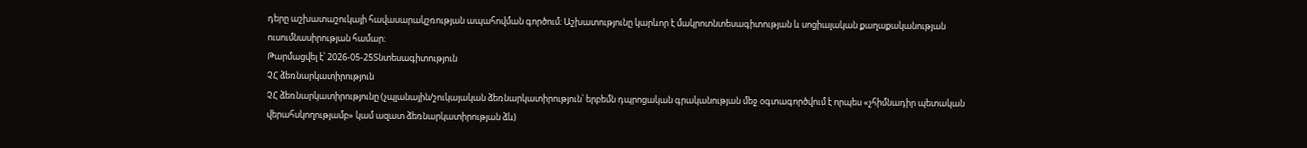դերը աշխատաշուկայի հավասարակշռության ապահովման գործում։ Աշխատությունը կարևոր է մակրոտնտեսագիտության և սոցիալական քաղաքականության ուսումնասիրության համար։
Թարմացվել է՝ 2026-05-25Տնտեսագիտություն
ՉՀ ձեռնարկատիրություն
ՉՀ ձեռնարկատիրությունը (չպլանային/շուկայական ձեռնարկատիրություն՝ երբեմն դպրոցական գրականության մեջ օգտագործվում է որպես «չհիմնադիր պետական վերահսկողությամբ» կամ ազատ ձեռնարկատիրության ձև)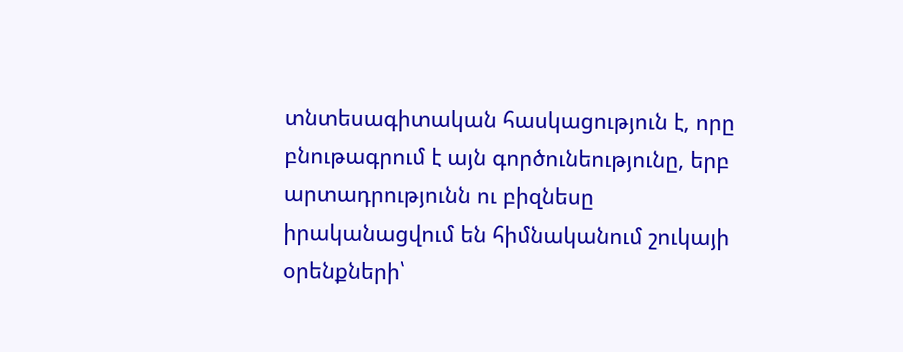տնտեսագիտական հասկացություն է, որը բնութագրում է այն գործունեությունը, երբ արտադրությունն ու բիզնեսը իրականացվում են հիմնականում շուկայի օրենքների՝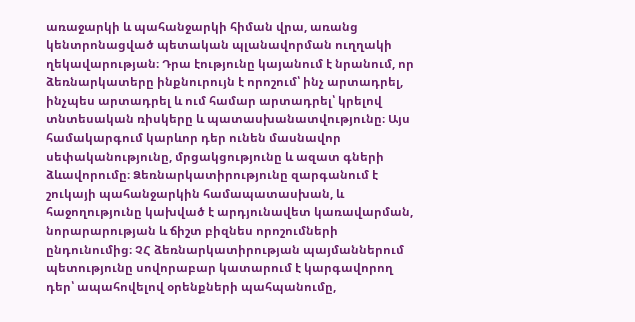առաջարկի և պահանջարկի հիման վրա, առանց կենտրոնացված պետական պլանավորման ուղղակի ղեկավարության։ Դրա էությունը կայանում է նրանում, որ ձեռնարկատերը ինքնուրույն է որոշում՝ ինչ արտադրել, ինչպես արտադրել և ում համար արտադրել՝ կրելով տնտեսական ռիսկերը և պատասխանատվությունը։ Այս համակարգում կարևոր դեր ունեն մասնավոր սեփականությունը, մրցակցությունը և ազատ գների ձևավորումը։ Ձեռնարկատիրությունը զարգանում է շուկայի պահանջարկին համապատասխան, և հաջողությունը կախված է արդյունավետ կառավարման, նորարարության և ճիշտ բիզնես որոշումների ընդունումից։ ՉՀ ձեռնարկատիրության պայմաններում պետությունը սովորաբար կատարում է կարգավորող դեր՝ ապահովելով օրենքների պահպանումը,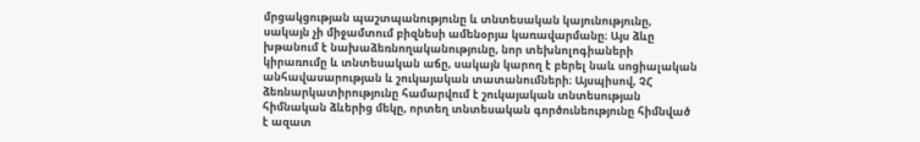մրցակցության պաշտպանությունը և տնտեսական կայունությունը, սակայն չի միջամտում բիզնեսի ամենօրյա կառավարմանը։ Այս ձևը խթանում է նախաձեռնողականությունը, նոր տեխնոլոգիաների կիրառումը և տնտեսական աճը, սակայն կարող է բերել նաև սոցիալական անհավասարության և շուկայական տատանումների։ Այսպիսով, ՉՀ ձեռնարկատիրությունը համարվում է շուկայական տնտեսության հիմնական ձևերից մեկը, որտեղ տնտեսական գործունեությունը հիմնված է ազատ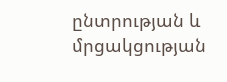ընտրության և մրցակցության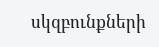սկզբունքների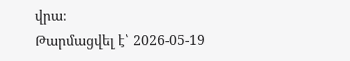վրա։
Թարմացվել է՝ 2026-05-19